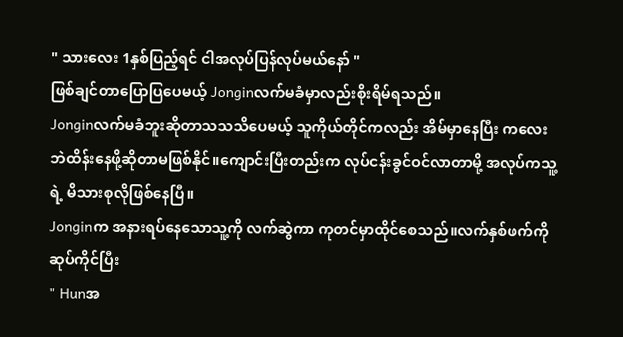" သားလေး 1နှစ်ပြည့်ရင် ငါအလုပ်ပြန်လုပ်မယ်နော် "
ဖြစ်ချင်တာပြောပြပေမယ့် Jonginလက်မခံမှာလည်းစိုးရိမ်ရသည်။
Jonginလက်မခံဘူးဆိုတာသသသိပေမယ့် သူကိုယ်တိုင်ကလည်း အိမ်မှာနေပြီး ကလေးဘဲထိန်းနေဖို့ဆိုတာမဖြစ်နိုင်။ကျောင်းပြီးတည်းက လုပ်ငန်းခွင်ဝင်လာတာမို့ အလုပ်ကသူ့ရဲ့ မိသားစုလိုဖြစ်နေပြီ။
Jonginက အနားရပ်နေသောသူ့ကို လက်ဆွဲကာ ကုတင်မှာထိုင်စေသည်။လက်နှစ်ဖက်ကို ဆုပ်ကိုင်ပြီး
" Hunအ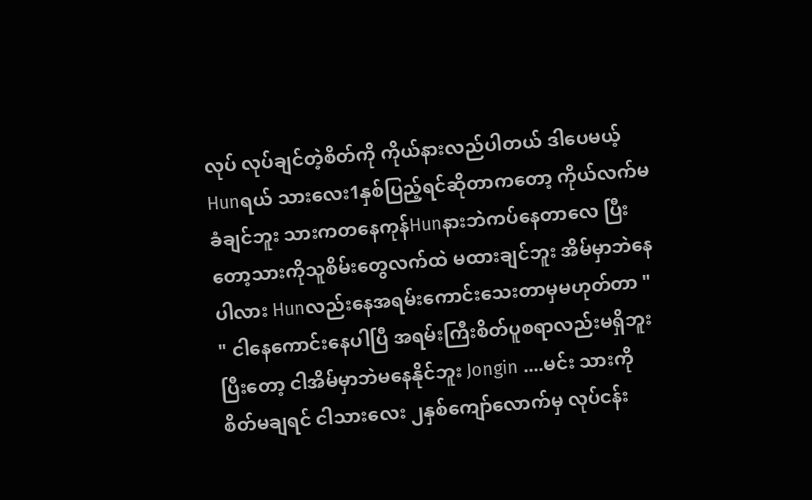လုပ် လုပ်ချင်တဲ့စိတ်ကို ကိုယ်နားလည်ပါတယ် ဒါပေမယ့်Hunရယ် သားလေး1နှစ်ပြည့်ရင်ဆိုတာကတော့ ကိုယ်လက်မခံချင်ဘူး သားကတနေကုန်Hunနားဘဲကပ်နေတာလေ ပြီးတော့သားကိုသူစိမ်းတွေလက်ထဲ မထားချင်ဘူး အိမ်မှာဘဲနေပါလား Hunလည်းနေအရမ်းကောင်းသေးတာမှမဟုတ်တာ "
" ငါနေကောင်းနေပါပြီ အရမ်းကြီးစိတ်ပူစရာလည်းမရှိဘူး ပြီးတော့ ငါအိမ်မှာဘဲမနေနိုင်ဘူး Jongin ....မင်း သားကိုစိတ်မချရင် ငါသားလေး ၂နှစ်ကျော်လောက်မှ လုပ်ငန်း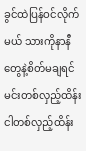ခွင်ထဲပြန်ဝင်လိုက်မယ် သားကိုနာနီတွေနဲ့စိတ်မချရင် မင်းတစ်လှည့်ထိန်း ငါတစ်လှည့်ထိန်း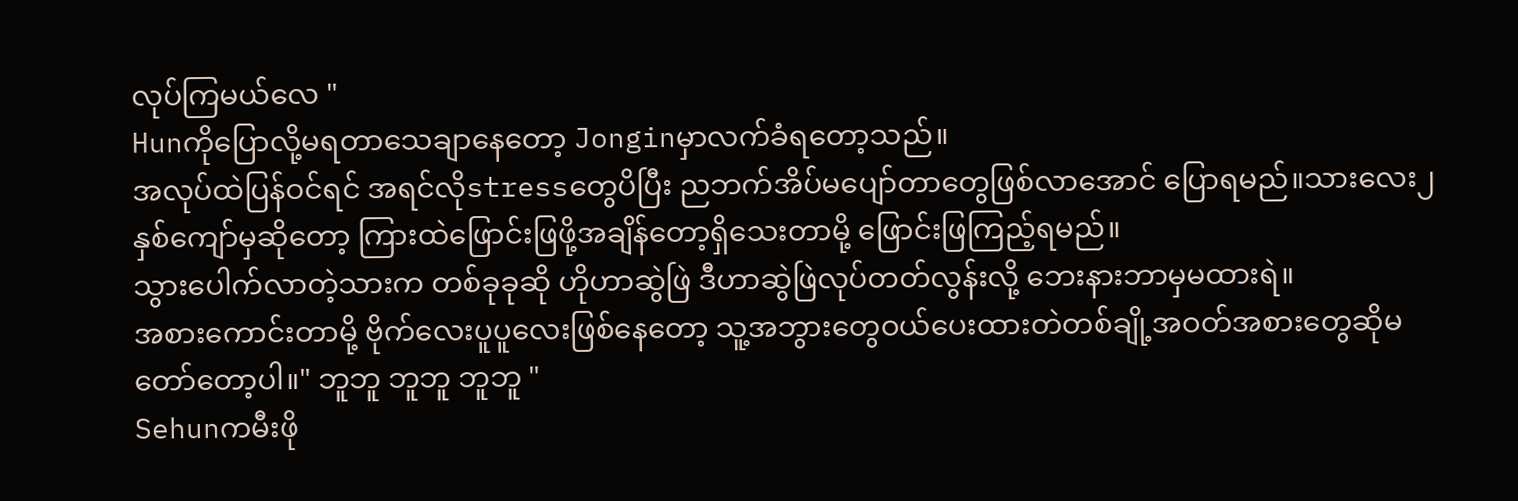လုပ်ကြမယ်လေ "
Hunကိုပြောလို့မရတာသေချာနေတော့ Jonginမှာလက်ခံရတော့သည်။
အလုပ်ထဲပြန်ဝင်ရင် အရင်လိုstressတွေပိပြီး ညဘက်အိပ်မပျော်တာတွေဖြစ်လာအောင် ပြောရမည်။သားလေး၂နှစ်ကျော်မှဆိုတော့ ကြားထဲဖြောင်းဖြဖို့အချိန်တော့ရှိသေးတာမို့ ဖြောင်းဖြကြည့်ရမည်။
သွားပေါက်လာတဲ့သားက တစ်ခုခုဆို ဟိုဟာဆွဲဖြဲ ဒီဟာဆွဲဖြဲလုပ်တတ်လွန်းလို့ ဘေးနားဘာမှမထားရဲ။
အစားကောင်းတာမို့ ဗိုက်လေးပူပူလေးဖြစ်နေတော့ သူ့အဘွားတွေဝယ်ပေးထားတဲတစ်ချို့အဝတ်အစားတွေဆိုမတော်တော့ပါ။" ဘူဘူ ဘူဘူ ဘူဘူ "
Sehunကမီးဖို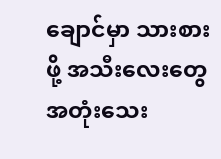ချောင်မှာ သားစားဖို့ အသီးလေးတွေအတုံးသေး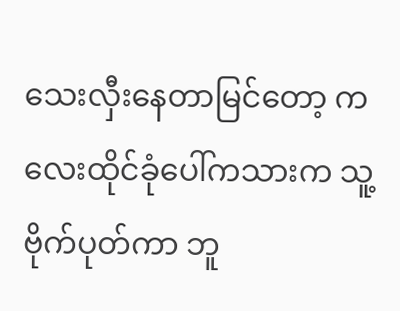သေးလှီးနေတာမြင်တော့ ကလေးထိုင်ခုံပေါ်ကသားက သူ့ဗိုက်ပုတ်ကာ ဘူ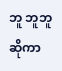ဘူ ဘူဘူဆိုကာ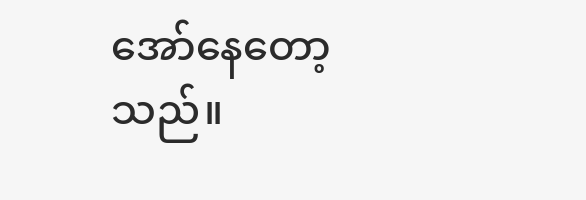အော်နေတော့သည်။